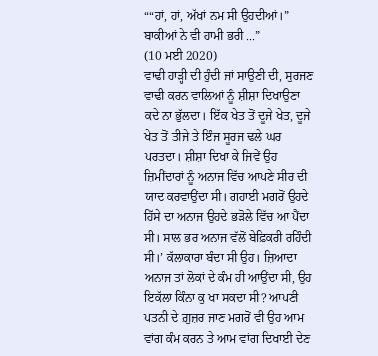““ਹਾਂ, ਹਾਂ, ਅੱਖਾਂ ਨਮ ਸੀ ਉਹਦੀਆਂ।” ਬਾਕੀਆਂ ਨੇ ਵੀ ਹਾਮੀ ਭਰੀ ...”
(10 ਮਈ 2020)
ਵਾਢੀ ਹਾੜ੍ਹੀ ਦੀ ਹੁੰਦੀ ਜਾਂ ਸਾਉਣੀ ਦੀ, ਸੁਰਜਣ ਵਾਢੀ ਕਰਨ ਵਾਲਿਆਂ ਨੂੰ ਸ਼ੀਸ਼ਾ ਦਿਖਾਉਣਾ ਕਦੇ ਨਾ ਭੁੱਲਦਾ। ਇੱਕ ਖੇਤ ਤੋਂ ਦੂਜੇ ਖੇਤ, ਦੂਜੇ ਖੇਤ ਤੋਂ ਤੀਜੇ ਤੇ ਇੰਜ ਸੂਰਜ ਢਲੇ ਘਰ ਪਰਤਦਾ। ਸ਼ੀਸ਼ਾ ਦਿਖਾ ਕੇ ਜਿਵੇਂ ਉਹ ਜ਼ਿਮੀਂਦਾਰਾਂ ਨੂੰ ਅਨਾਜ ਵਿੱਚ ਆਪਣੇ ਸੀਰ ਦੀ ਯਾਦ ਕਰਵਾਉਂਦਾ ਸੀ। ਗਹਾਈ ਮਗਰੋਂ ਉਹਦੇ ਹਿੱਸੇ ਦਾ ਅਨਾਜ ਉਹਦੇ ਭੜੋਲੇ ਵਿੱਚ ਆ ਪੈਂਦਾ ਸੀ। ਸਾਲ ਭਰ ਅਨਾਜ ਵੱਲੋਂ ਬੇਫ਼ਿਕਰੀ ਰਹਿੰਦੀ ਸੀ।’ ਕੱਲਾਕਾਰਾ ਬੰਦਾ ਸੀ ਉਹ। ਜ਼ਿਆਦਾ ਅਨਾਜ ਤਾਂ ਲੋਕਾਂ ਦੇ ਕੰਮ ਹੀ ਆਉਂਦਾ ਸੀ, ਉਹ ਇਕੱਲਾ ਕਿੰਨਾ ਕੁ ਖਾ ਸਕਦਾ ਸੀ? ਆਪਣੀ ਪਤਨੀ ਦੇ ਗ਼ੁਜ਼ਰ ਜਾਣ ਮਗਰੋਂ ਵੀ ਉਹ ਆਮ ਵਾਂਗ ਕੰਮ ਕਰਨ ਤੇ ਆਮ ਵਾਂਗ ਦਿਖਾਈ ਦੇਣ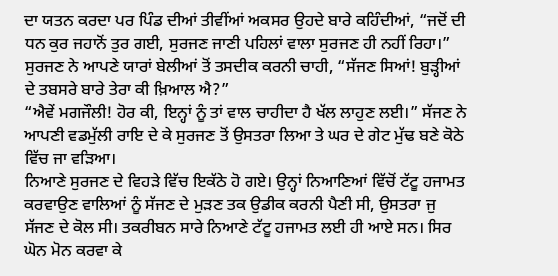ਦਾ ਯਤਨ ਕਰਦਾ ਪਰ ਪਿੰਡ ਦੀਆਂ ਤੀਵੀਂਆਂ ਅਕਸਰ ਉਹਦੇ ਬਾਰੇ ਕਹਿੰਦੀਆਂ, “ਜਦੋਂ ਦੀ ਧਨ ਕੁਰ ਜਹਾਨੋਂ ਤੁਰ ਗਈ, ਸੁਰਜਣ ਜਾਣੀ ਪਹਿਲਾਂ ਵਾਲਾ ਸੁਰਜਣ ਹੀ ਨਹੀਂ ਰਿਹਾ।”
ਸੁਰਜਣ ਨੇ ਆਪਣੇ ਯਾਰਾਂ ਬੇਲੀਆਂ ਤੋਂ ਤਸਦੀਕ ਕਰਨੀ ਚਾਹੀ, “ਸੱਜਣ ਸਿਆਂ! ਬੁੜ੍ਹੀਆਂ ਦੇ ਤਬਸਰੇ ਬਾਰੇ ਤੇਰਾ ਕੀ ਖ਼ਿਆਲ ਐ?”
“ਐਵੇਂ ਮਗਜੌਲੀ! ਹੋਰ ਕੀ, ਇਨ੍ਹਾਂ ਨੂੰ ਤਾਂ ਵਾਲ ਚਾਹੀਦਾ ਹੈ ਖੱਲ ਲਾਹੁਣ ਲਈ।” ਸੱਜਣ ਨੇ ਆਪਣੀ ਵਡਮੁੱਲੀ ਰਾਇ ਦੇ ਕੇ ਸੁਰਜਣ ਤੋਂ ਉਸਤਰਾ ਲਿਆ ਤੇ ਘਰ ਦੇ ਗੇਟ ਮੁੱਢ ਬਣੇ ਕੋਠੇ ਵਿੱਚ ਜਾ ਵੜਿਆ।
ਨਿਆਣੇ ਸੁਰਜਣ ਦੇ ਵਿਹੜੇ ਵਿੱਚ ਇਕੱਠੇ ਹੋ ਗਏ। ਉਨ੍ਹਾਂ ਨਿਆਣਿਆਂ ਵਿੱਚੋਂ ਟੱਟੂ ਹਜਾਮਤ ਕਰਵਾਉਣ ਵਾਲਿਆਂ ਨੂੰ ਸੱਜਣ ਦੇ ਮੁੜਣ ਤਕ ਉਡੀਕ ਕਰਨੀ ਪੈਣੀ ਸੀ, ਉਸਤਰਾ ਜੁ ਸੱਜਣ ਦੇ ਕੋਲ ਸੀ। ਤਕਰੀਬਨ ਸਾਰੇ ਨਿਆਣੇ ਟੱਟੂ ਹਜਾਮਤ ਲਈ ਹੀ ਆਏ ਸਨ। ਸਿਰ ਘੋਨ ਮੋਨ ਕਰਵਾ ਕੇ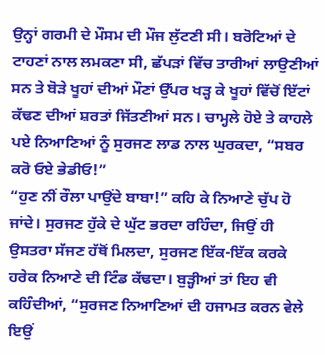ਉਨ੍ਹਾਂ ਗਰਮੀ ਦੇ ਮੌਸਮ ਦੀ ਮੌਜ ਲੁੱਟਣੀ ਸੀ। ਬਰੋਟਿਆਂ ਦੇ ਟਾਹਣਾਂ ਨਾਲ ਲਮਕਣਾ ਸੀ, ਛੱਪੜਾਂ ਵਿੱਚ ਤਾਰੀਆਂ ਲਾਉਣੀਆਂ ਸਨ ਤੇ ਬੋੜੇ ਖੂਹਾਂ ਦੀਆਂ ਮੌਣਾਂ ਉੱਪਰ ਖੜ੍ਹ ਕੇ ਖੂਹਾਂ ਵਿੱਚੋਂ ਇੱਟਾਂ ਕੱਢਣ ਦੀਆਂ ਸ਼ਰਤਾਂ ਜਿੱਤਣੀਆਂ ਸਨ। ਚਾਮ੍ਹਲੇ ਹੋਏ ਤੇ ਕਾਹਲੇ ਪਏ ਨਿਆਣਿਆਂ ਨੂੰ ਸੁਰਜਣ ਲਾਡ ਨਾਲ ਘੁਰਕਦਾ, “ਸਬਰ ਕਰੋ ਓਏ ਭੇਡੀਓ!”
“ਹੁਣ ਨੀਂ ਰੌਲਾ ਪਾਉਂਦੇ ਬਾਬਾ!” ਕਹਿ ਕੇ ਨਿਆਣੇ ਚੁੱਪ ਹੋ ਜਾਂਦੇ। ਸੁਰਜਣ ਹੁੱਕੇ ਦੇ ਘੁੱਟ ਭਰਦਾ ਰਹਿੰਦਾ, ਜਿਉਂ ਹੀ ਉਸਤਰਾ ਸੱਜਣ ਹੱਥੋਂ ਮਿਲਦਾ, ਸੁਰਜਣ ਇੱਕ-ਇੱਕ ਕਰਕੇ ਹਰੇਕ ਨਿਆਣੇ ਦੀ ਟਿੰਡ ਕੱਢਦਾ। ਬੁੜ੍ਹੀਆਂ ਤਾਂ ਇਹ ਵੀ ਕਹਿੰਦੀਆਂ, “ਸੁਰਜਣ ਨਿਆਣਿਆਂ ਦੀ ਹਜਾਮਤ ਕਰਨ ਵੇਲੇ ਇਉਂ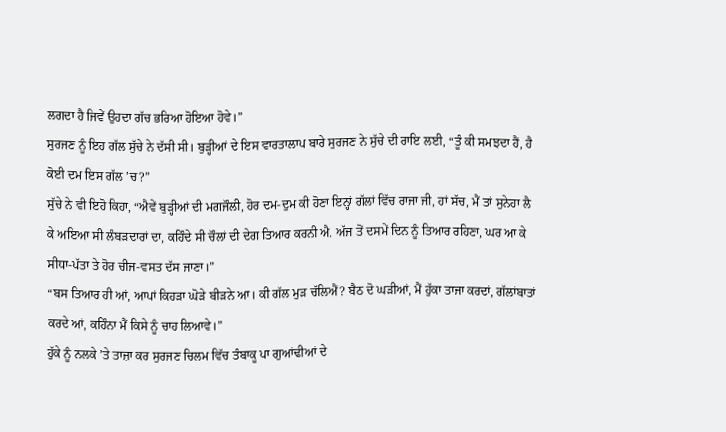ਲਗਦਾ ਹੈ ਜਿਵੇਂ ਉਹਦਾ ਗੱਚ ਭਰਿਆ ਹੋਇਆ ਹੋਵੇ।”
ਸੁਰਜਣ ਨੂੰ ਇਹ ਗੱਲ ਸੁੱਚੇ ਨੇ ਦੱਸੀ ਸੀ। ਬੁੜ੍ਹੀਆਂ ਦੇ ਇਸ ਵਾਰਤਾਲਾਪ ਬਾਰੇ ਸੁਰਜਣ ਨੇ ਸੁੱਚੇ ਦੀ ਰਾਇ ਲਈ, “ਤੂੰ ਕੀ ਸਮਝਦਾ ਹੈਂ, ਹੈ ਕੋਈ ਦਮ ਇਸ ਗੱਲ ’ਚ?”
ਸੁੱਚੇ ਨੇ ਵੀ ਇਹੋ ਕਿਹਾ, “ਐਵੇਂ ਬੁੜ੍ਹੀਆਂ ਦੀ ਮਗਜੌਲੀ, ਹੋਰ ਦਮ-ਦੁਮ ਕੀ ਹੋਣਾ ਇਨ੍ਹਾਂ ਗੱਲਾਂ ਵਿੱਚ ਰਾਜਾ ਜੀ, ਹਾਂ ਸੱਚ, ਮੈਂ ਤਾਂ ਸੁਨੇਹਾ ਲੈ ਕੇ ਅਇਆ ਸੀ ਲੰਬੜਦਾਰਾਂ ਦਾ, ਕਹਿੰਦੇ ਸੀ ਚੌਲਾਂ ਦੀ ਦੇਗ ਤਿਆਰ ਕਰਨੀ ਐ. ਅੱਜ ਤੋਂ ਦਸਮੇਂ ਦਿਨ ਨੂੰ ਤਿਆਰ ਰਹਿਣਾ, ਘਰ ਆ ਕੇ ਸੀਧਾ-ਪੱਤਾ ਤੇ ਹੋਰ ਚੀਜ-ਵਸਤ ਦੱਸ ਜਾਣਾ।”
“ਬਸ ਤਿਆਰ ਹੀ ਆਂ, ਆਪਾਂ ਕਿਹੜਾ ਘੋੜੇ ਬੀੜਨੇ ਆ। ਕੀ ਗੱਲ ਮੁੜ ਚੱਲਿਐਂ? ਬੈਠ ਦੋ ਘੜੀਆਂ, ਮੈਂ ਹੁੱਕਾ ਤਾਜਾ ਕਰਦਾਂ, ਗੱਲਾਂਬਾਤਾਂ ਕਰਦੇ ਆਂ, ਕਹਿੰਨਾ ਮੈਂ ਕਿਸੇ ਨੂੰ ਚਾਹ ਲਿਆਵੇ।”
ਹੁੱਕੇ ਨੂੰ ਨਲਕੇ ’ਤੇ ਤਾਜ਼ਾ ਕਰ ਸੁਰਜਣ ਚਿਲਮ ਵਿੱਚ ਤੰਬਾਕੂ ਪਾ ਗੁਆਂਢੀਆਂ ਦੇ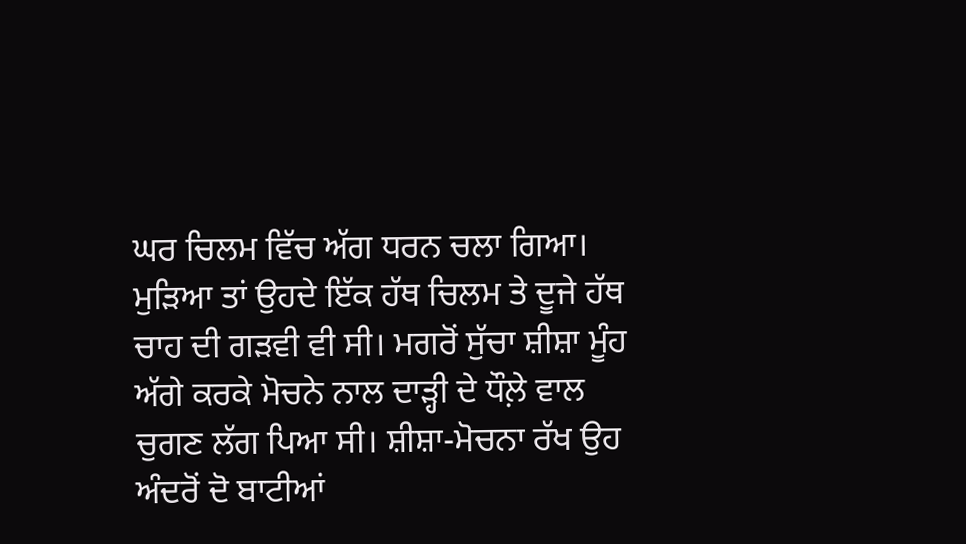ਘਰ ਚਿਲਮ ਵਿੱਚ ਅੱਗ ਧਰਨ ਚਲਾ ਗਿਆ। ਮੁੜਿਆ ਤਾਂ ਉਹਦੇ ਇੱਕ ਹੱਥ ਚਿਲਮ ਤੇ ਦੂਜੇ ਹੱਥ ਚਾਹ ਦੀ ਗੜਵੀ ਵੀ ਸੀ। ਮਗਰੋਂ ਸੁੱਚਾ ਸ਼ੀਸ਼ਾ ਮੂੰਹ ਅੱਗੇ ਕਰਕੇ ਮੋਚਨੇ ਨਾਲ ਦਾੜ੍ਹੀ ਦੇ ਧੌਲ਼ੇ ਵਾਲ ਚੁਗਣ ਲੱਗ ਪਿਆ ਸੀ। ਸ਼ੀਸ਼ਾ-ਮੋਚਨਾ ਰੱਖ ਉਹ ਅੰਦਰੋਂ ਦੋ ਬਾਟੀਆਂ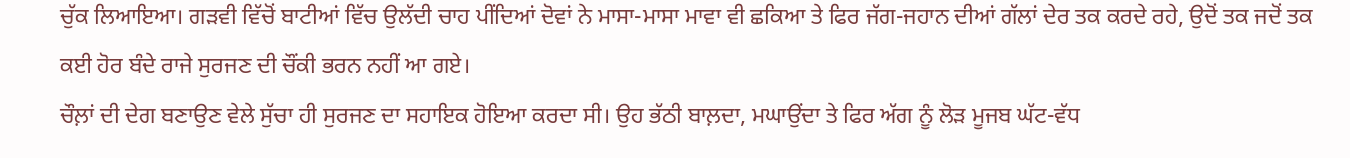ਚੁੱਕ ਲਿਆਇਆ। ਗੜਵੀ ਵਿੱਚੋਂ ਬਾਟੀਆਂ ਵਿੱਚ ਉਲੱਦੀ ਚਾਹ ਪੀਂਦਿਆਂ ਦੋਵਾਂ ਨੇ ਮਾਸਾ-ਮਾਸਾ ਮਾਵਾ ਵੀ ਛਕਿਆ ਤੇ ਫਿਰ ਜੱਗ-ਜਹਾਨ ਦੀਆਂ ਗੱਲਾਂ ਦੇਰ ਤਕ ਕਰਦੇ ਰਹੇ, ਉਦੋਂ ਤਕ ਜਦੋਂ ਤਕ ਕਈ ਹੋਰ ਬੰਦੇ ਰਾਜੇ ਸੁਰਜਣ ਦੀ ਚੌਂਕੀ ਭਰਨ ਨਹੀਂ ਆ ਗਏ।
ਚੌਲ਼ਾਂ ਦੀ ਦੇਗ ਬਣਾਉਣ ਵੇਲੇ ਸੁੱਚਾ ਹੀ ਸੁਰਜਣ ਦਾ ਸਹਾਇਕ ਹੋਇਆ ਕਰਦਾ ਸੀ। ਉਹ ਭੱਠੀ ਬਾਲ਼ਦਾ, ਮਘਾਉਂਦਾ ਤੇ ਫਿਰ ਅੱਗ ਨੂੰ ਲੋੜ ਮੂਜਬ ਘੱਟ-ਵੱਧ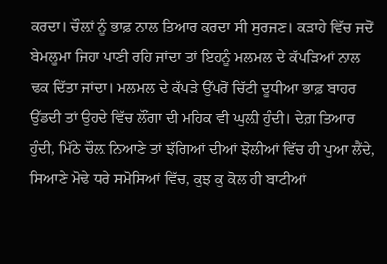ਕਰਦਾ। ਚੌਲ਼ਾਂ ਨੂੰ ਭਾਫ਼ ਨਾਲ ਤਿਆਰ ਕਰਦਾ ਸੀ ਸੁਰਜਣ। ਕੜਾਹੇ ਵਿੱਚ ਜਦੋਂ ਬੇਮਲੂਮਾ ਜਿਹਾ ਪਾਣੀ ਰਹਿ ਜਾਂਦਾ ਤਾਂ ਇਹਨੂੰ ਮਲਮਲ ਦੇ ਕੱਪੜਿਆਂ ਨਾਲ ਢਕ ਦਿੱਤਾ ਜਾਂਦਾ। ਮਲਮਲ ਦੇ ਕੱਪੜੇ ਉੱਪਰੋਂ ਚਿੱਟੀ ਦੂਧੀਆ ਭਾਫ਼ ਬਾਹਰ ਉੱਡਦੀ ਤਾਂ ਉਹਦੇ ਵਿੱਚ ਲੌਂਗਾ ਦੀ ਮਹਿਕ ਵੀ ਘੁਲ਼ੀ ਹੁੰਦੀ। ਦੇਗ਼ ਤਿਆਰ ਹੁੰਦੀ, ਮਿੱਠੇ ਚੌਲ਼ ਨਿਆਣੇ ਤਾਂ ਝੱਗਿਆਂ ਦੀਆਂ ਝੋਲੀਆਂ ਵਿੱਚ ਹੀ ਪੁਆ ਲੈਂਦੇ, ਸਿਆਣੇ ਮੋਢੇ ਧਰੇ ਸਮੋਸਿਆਂ ਵਿੱਚ, ਕੁਝ ਕੁ ਕੋਲ ਹੀ ਬਾਟੀਆਂ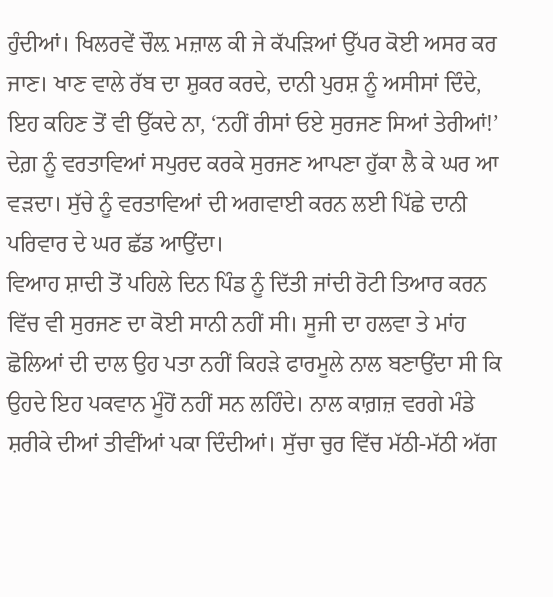ਹੁੰਦੀਆਂ। ਖਿਲਰਵੇਂ ਚੌਲ਼ ਮਜ਼ਾਲ ਕੀ ਜੇ ਕੱਪੜਿਆਂ ਉੱਪਰ ਕੋਈ ਅਸਰ ਕਰ ਜਾਣ। ਖਾਣ ਵਾਲੇ ਰੱਬ ਦਾ ਸ਼ੁਕਰ ਕਰਦੇ, ਦਾਨੀ ਪੁਰਸ਼ ਨੂੰ ਅਸੀਸਾਂ ਦਿੰਦੇ, ਇਹ ਕਹਿਣ ਤੋਂ ਵੀ ਉੱਕਦੇ ਨਾ, ‘ਨਹੀਂ ਰੀਸਾਂ ਓਏ ਸੁਰਜਣ ਸਿਆਂ ਤੇਰੀਆਂ!’ ਦੇਗ਼ ਨੂੰ ਵਰਤਾਵਿਆਂ ਸਪੁਰਦ ਕਰਕੇ ਸੁਰਜਣ ਆਪਣਾ ਹੁੱਕਾ ਲੈ ਕੇ ਘਰ ਆ ਵੜਦਾ। ਸੁੱਚੇ ਨੂੰ ਵਰਤਾਵਿਆਂ ਦੀ ਅਗਵਾਈ ਕਰਨ ਲਈ ਪਿੱਛੇ ਦਾਨੀ ਪਰਿਵਾਰ ਦੇ ਘਰ ਛੱਡ ਆਉਂਦਾ।
ਵਿਆਹ ਸ਼ਾਦੀ ਤੋਂ ਪਹਿਲੇ ਦਿਨ ਪਿੰਡ ਨੂੰ ਦਿੱਤੀ ਜਾਂਦੀ ਰੋਟੀ ਤਿਆਰ ਕਰਨ ਵਿੱਚ ਵੀ ਸੁਰਜਣ ਦਾ ਕੋਈ ਸਾਨੀ ਨਹੀਂ ਸੀ। ਸੂਜੀ ਦਾ ਹਲਵਾ ਤੇ ਮਾਂਹ ਛੋਲਿਆਂ ਦੀ ਦਾਲ ਉਹ ਪਤਾ ਨਹੀਂ ਕਿਹੜੇ ਫਾਰਮੂਲੇ ਨਾਲ ਬਣਾਉਂਦਾ ਸੀ ਕਿ ਉਹਦੇ ਇਹ ਪਕਵਾਨ ਮੂੰਹੋਂ ਨਹੀਂ ਸਨ ਲਹਿੰਦੇ। ਨਾਲ ਕਾਗ਼ਜ਼ ਵਰਗੇ ਮੰਡੇ ਸ਼ਰੀਕੇ ਦੀਆਂ ਤੀਵੀਂਆਂ ਪਕਾ ਦਿੰਦੀਆਂ। ਸੁੱਚਾ ਚੁਰ ਵਿੱਚ ਮੱਠੀ-ਮੱਠੀ ਅੱਗ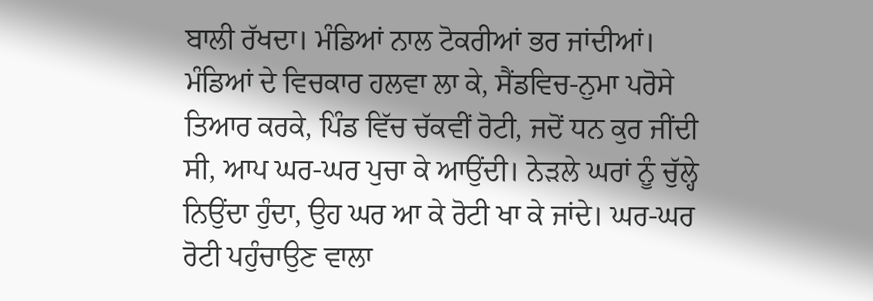ਬਾਲੀ ਰੱਖਦਾ। ਮੰਡਿਆਂ ਨਾਲ ਟੋਕਰੀਆਂ ਭਰ ਜਾਂਦੀਆਂ। ਮੰਡਿਆਂ ਦੇ ਵਿਚਕਾਰ ਹਲਵਾ ਲਾ ਕੇ, ਸੈਂਡਵਿਚ-ਨੁਮਾ ਪਰੋਸੇ ਤਿਆਰ ਕਰਕੇ, ਪਿੰਡ ਵਿੱਚ ਚੱਕਵੀਂ ਰੋਟੀ, ਜਦੋਂ ਧਨ ਕੁਰ ਜੀਂਦੀ ਸੀ, ਆਪ ਘਰ-ਘਰ ਪੁਚਾ ਕੇ ਆਉਂਦੀ। ਨੇੜਲੇ ਘਰਾਂ ਨੂੰ ਚੁੱਲ੍ਹੇ ਨਿਉਂਦਾ ਹੁੰਦਾ, ਉਹ ਘਰ ਆ ਕੇ ਰੋਟੀ ਖਾ ਕੇ ਜਾਂਦੇ। ਘਰ-ਘਰ ਰੋਟੀ ਪਹੁੰਚਾਉਣ ਵਾਲਾ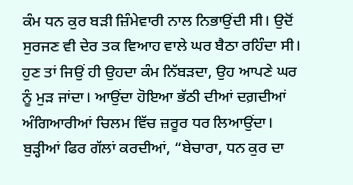ਕੰਮ ਧਨ ਕੁਰ ਬੜੀ ਜ਼ਿੰਮੇਵਾਰੀ ਨਾਲ ਨਿਭਾਉਂਦੀ ਸੀ। ਉਦੋਂ ਸੁਰਜਣ ਵੀ ਦੇਰ ਤਕ ਵਿਆਹ ਵਾਲੇ ਘਰ ਬੈਠਾ ਰਹਿੰਦਾ ਸੀ। ਹੁਣ ਤਾਂ ਜਿਉਂ ਹੀ ਉਹਦਾ ਕੰਮ ਨਿੱਬੜਦਾ, ਉਹ ਆਪਣੇ ਘਰ ਨੂੰ ਮੁੜ ਜਾਂਦਾ। ਆਉਂਦਾ ਹੋਇਆ ਭੱਠੀ ਦੀਆਂ ਦਗ਼ਦੀਆਂ ਅੰਗਿਆਰੀਆਂ ਚਿਲਮ ਵਿੱਚ ਜ਼ਰੂਰ ਧਰ ਲਿਆਉਂਦਾ। ਬੁੜ੍ਹੀਆਂ ਫਿਰ ਗੱਲਾਂ ਕਰਦੀਆਂ, “ਬੇਚਾਰਾ, ਧਨ ਕੁਰ ਦਾ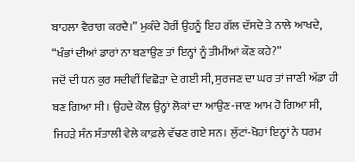ਬਾਹਲਾ ਵੈਰਾਗ ਕਰਦੈ।” ਮੁਕੰਦੇ ਹੋਰੀਂ ਉਹਨੂੰ ਇਹ ਗੱਲ ਦੱਸਦੇ ਤੇ ਨਾਲੇ ਆਖਦੇ, “ਖੰਭਾਂ ਦੀਆਂ ਡਾਰਾਂ ਨਾ ਬਣਾਉਣ ਤਾਂ ਇਨ੍ਹਾਂ ਨੂੰ ਤੀਮੀਂਆਂ ਕੌਣ ਕਹੇ?”
ਜਦੋਂ ਦੀ ਧਨ ਕੁਰ ਸਦੀਵੀਂ ਵਿਛੋੜਾ ਦੇ ਗਈ ਸੀ, ਸੁਰਜਣ ਦਾ ਘਰ ਤਾਂ ਜਾਣੀ ਅੱਡਾ ਹੀ ਬਣ ਗਿਆ ਸੀ। ਉਹਦੇ ਕੋਲ ਉਨ੍ਹਾਂ ਲੋਕਾਂ ਦਾ ਆਉਣ-ਜਾਣ ਆਮ ਹੋ ਗਿਆ ਸੀ, ਜਿਹੜੇ ਸੰਨ ਸੰਤਾਲੀ ਵੇਲੇ ਕਾਫ਼ਲੇ ਵੱਢਣ ਗਏ ਸਨ। ਲੁੱਟਾਂ-ਖੋਹਾਂ ਇਨ੍ਹਾਂ ਨੇ ਧਰਮ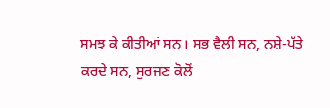ਸਮਝ ਕੇ ਕੀਤੀਆਂ ਸਨ। ਸਭ ਵੈਲੀ ਸਨ, ਨਸ਼ੇ-ਪੱਤੇ ਕਰਦੇ ਸਨ, ਸੁਰਜਣ ਕੋਲੋਂ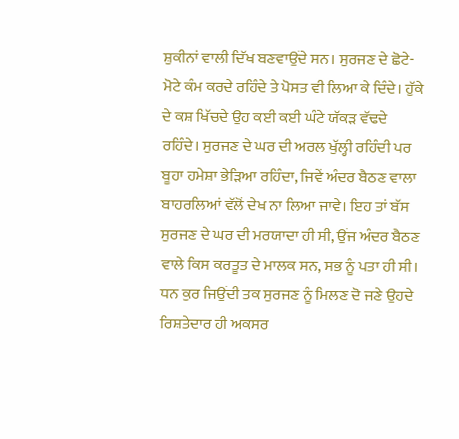ਸ਼ੁਕੀਨਾਂ ਵਾਲੀ ਦਿੱਖ ਬਣਵਾਉਂਦੇ ਸਨ। ਸੁਰਜਣ ਦੇ ਛੋਟੇ-ਮੋਟੇ ਕੰਮ ਕਰਦੇ ਰਹਿੰਦੇ ਤੇ ਪੋਸਤ ਵੀ ਲਿਆ ਕੇ ਦਿੰਦੇ। ਹੁੱਕੇ ਦੇ ਕਸ਼ ਖਿੱਚਦੇ ਉਹ ਕਈ ਕਈ ਘੰਟੇ ਯੱਕੜ ਵੱਢਦੇ ਰਹਿੰਦੇ। ਸੁਰਜਣ ਦੇ ਘਰ ਦੀ ਅਰਲ ਖੁੱਲ੍ਹੀ ਰਹਿੰਦੀ ਪਰ ਬੂਹਾ ਹਮੇਸ਼ਾ ਭੇੜਿਆ ਰਹਿੰਦਾ, ਜਿਵੇਂ ਅੰਦਰ ਬੈਠਣ ਵਾਲਾ ਬਾਹਰਲਿਆਂ ਵੱਲੋਂ ਦੇਖ ਨਾ ਲਿਆ ਜਾਵੇ। ਇਹ ਤਾਂ ਬੱਸ ਸੁਰਜਣ ਦੇ ਘਰ ਦੀ ਮਰਯਾਦਾ ਹੀ ਸੀ, ਉਂਜ ਅੰਦਰ ਬੈਠਣ ਵਾਲੇ ਕਿਸ ਕਰਤੂਤ ਦੇ ਮਾਲਕ ਸਨ, ਸਭ ਨੂੰ ਪਤਾ ਹੀ ਸੀ।
ਧਨ ਕੁਰ ਜਿਉਂਦੀ ਤਕ ਸੁਰਜਣ ਨੂੰ ਮਿਲਣ ਦੋ ਜਣੇ ਉਹਦੇ ਰਿਸ਼ਤੇਦਾਰ ਹੀ ਅਕਸਰ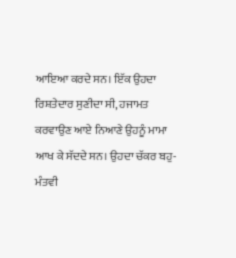ਆਇਆ ਕਰਦੇ ਸਨ। ਇੱਕ ਉਹਦਾ ਰਿਸ਼ਤੇਦਾਰ ਸੁਣੀਦਾ ਸੀ, ਹਜਾਮਤ ਕਰਵਾਉਣ ਆਏ ਨਿਆਣੇ ਉਹਨੂੰ ਮਾਮਾ ਆਖ ਕੇ ਸੱਦਦੇ ਸਨ। ਉਹਦਾ ਚੱਕਰ ਬਹੁ-ਮੰਤਵੀ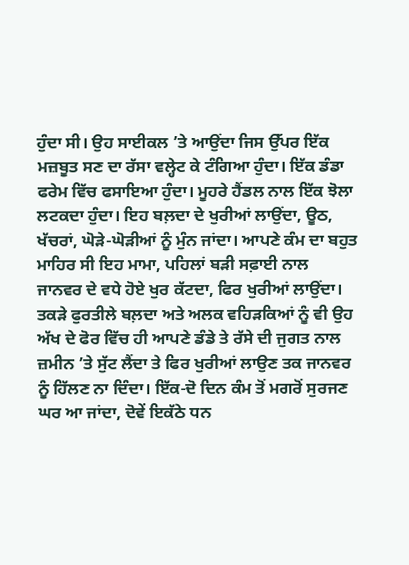ਹੁੰਦਾ ਸੀ। ਉਹ ਸਾਈਕਲ ’ਤੇ ਆਉਂਦਾ ਜਿਸ ਉੱਪਰ ਇੱਕ ਮਜ਼ਬੂਤ ਸਣ ਦਾ ਰੱਸਾ ਵਲ੍ਹੇਟ ਕੇ ਟੰਗਿਆ ਹੁੰਦਾ। ਇੱਕ ਡੰਡਾ ਫਰੇਮ ਵਿੱਚ ਫਸਾਇਆ ਹੁੰਦਾ। ਮੂਹਰੇ ਹੈਂਡਲ ਨਾਲ ਇੱਕ ਝੋਲਾ ਲਟਕਦਾ ਹੁੰਦਾ। ਇਹ ਬਲ਼ਦਾ ਦੇ ਖੁਰੀਆਂ ਲਾਉਂਦਾ, ਊਠ, ਖੱਚਰਾਂ, ਘੋੜੇ-ਘੋੜੀਆਂ ਨੂੰ ਮੁੰਨ ਜਾਂਦਾ। ਆਪਣੇ ਕੰਮ ਦਾ ਬਹੁਤ ਮਾਹਿਰ ਸੀ ਇਹ ਮਾਮਾ, ਪਹਿਲਾਂ ਬੜੀ ਸਫ਼ਾਈ ਨਾਲ ਜਾਨਵਰ ਦੇ ਵਧੇ ਹੋਏ ਖੁਰ ਕੱਟਦਾ, ਫਿਰ ਖੁਰੀਆਂ ਲਾਉਂਦਾ। ਤਕੜੇ ਫੁਰਤੀਲੇ ਬਲ਼ਦਾ ਅਤੇ ਅਲਕ ਵਹਿੜਕਿਆਂ ਨੂੰ ਵੀ ਉਹ ਅੱਖ ਦੇ ਫੋਰ ਵਿੱਚ ਹੀ ਆਪਣੇ ਡੰਡੇ ਤੇ ਰੱਸੇ ਦੀ ਜੁਗਤ ਨਾਲ ਜ਼ਮੀਨ ’ਤੇ ਸੁੱਟ ਲੈਂਦਾ ਤੇ ਫਿਰ ਖੁਰੀਆਂ ਲਾਉਣ ਤਕ ਜਾਨਵਰ ਨੂੰ ਹਿੱਲਣ ਨਾ ਦਿੰਦਾ। ਇੱਕ-ਦੋ ਦਿਨ ਕੰਮ ਤੋਂ ਮਗਰੋਂ ਸੁਰਜਣ ਘਰ ਆ ਜਾਂਦਾ, ਦੋਵੇਂ ਇਕੱਠੇ ਧਨ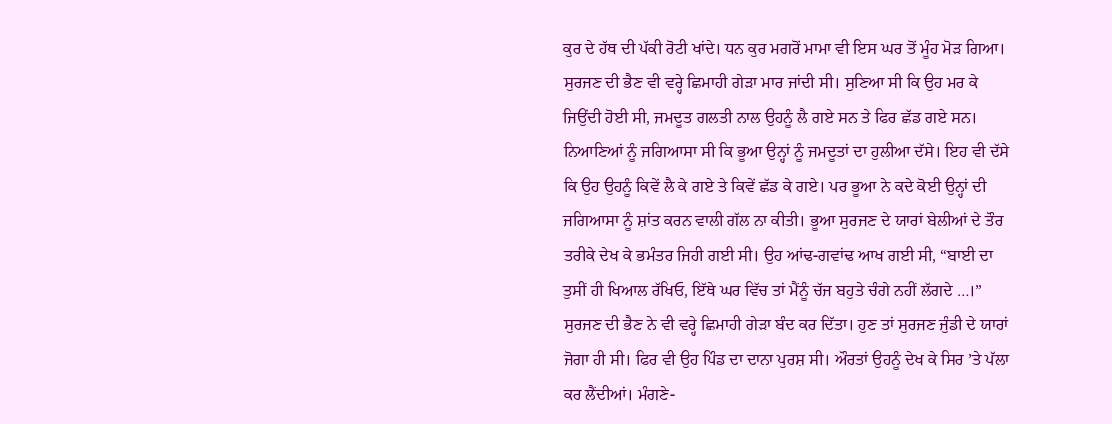ਕੁਰ ਦੇ ਹੱਥ ਦੀ ਪੱਕੀ ਰੋਟੀ ਖਾਂਦੇ। ਧਨ ਕੁਰ ਮਗਰੋਂ ਮਾਮਾ ਵੀ ਇਸ ਘਰ ਤੋਂ ਮੂੰਹ ਮੋੜ ਗਿਆ।
ਸੁਰਜਣ ਦੀ ਭੈਣ ਵੀ ਵਰ੍ਹੇ ਛਿਮਾਹੀ ਗੇੜਾ ਮਾਰ ਜਾਂਦੀ ਸੀ। ਸੁਣਿਆ ਸੀ ਕਿ ਉਹ ਮਰ ਕੇ ਜਿਉਂਦੀ ਹੋਈ ਸੀ, ਜਮਦੂਤ ਗਲਤੀ ਨਾਲ ਉਹਨੂੰ ਲੈ ਗਏ ਸਨ ਤੇ ਫਿਰ ਛੱਡ ਗਏ ਸਨ। ਨਿਆਣਿਆਂ ਨੂੰ ਜਗਿਆਸਾ ਸੀ ਕਿ ਭੂਆ ਉਨ੍ਹਾਂ ਨੂੰ ਜਮਦੂਤਾਂ ਦਾ ਹੁਲੀਆ ਦੱਸੇ। ਇਹ ਵੀ ਦੱਸੇ ਕਿ ਉਹ ਉਹਨੂੰ ਕਿਵੇਂ ਲੈ ਕੇ ਗਏ ਤੇ ਕਿਵੇਂ ਛੱਡ ਕੇ ਗਏ। ਪਰ ਭੂਆ ਨੇ ਕਦੇ ਕੋਈ ਉਨ੍ਹਾਂ ਦੀ ਜਗਿਆਸਾ ਨੂੰ ਸ਼ਾਂਤ ਕਰਨ ਵਾਲੀ ਗੱਲ ਨਾ ਕੀਤੀ। ਭੂਆ ਸੁਰਜਣ ਦੇ ਯਾਰਾਂ ਬੇਲੀਆਂ ਦੇ ਤੌਰ ਤਰੀਕੇ ਦੇਖ ਕੇ ਭਮੰਤਰ ਜਿਹੀ ਗਈ ਸੀ। ਉਹ ਆਂਢ-ਗਵਾਂਢ ਆਖ ਗਈ ਸੀ, “ਬਾਈ ਦਾ ਤੁਸੀਂ ਹੀ ਖਿਆਲ ਰੱਖਿਓ, ਇੱਥੇ ਘਰ ਵਿੱਚ ਤਾਂ ਮੈਂਨੂੰ ਚੱਜ ਬਹੁਤੇ ਚੰਗੇ ਨਹੀਂ ਲੱਗਦੇ …।” ਸੁਰਜਣ ਦੀ ਭੈਣ ਨੇ ਵੀ ਵਰ੍ਹੇ ਛਿਮਾਹੀ ਗੇੜਾ ਬੰਦ ਕਰ ਦਿੱਤਾ। ਹੁਣ ਤਾਂ ਸੁਰਜਣ ਜੁੰਡੀ ਦੇ ਯਾਰਾਂ ਜੋਗਾ ਹੀ ਸੀ। ਫਿਰ ਵੀ ਉਹ ਪਿੰਡ ਦਾ ਦਾਨਾ ਪੁਰਸ਼ ਸੀ। ਔਰਤਾਂ ਉਹਨੂੰ ਦੇਖ ਕੇ ਸਿਰ ’ਤੇ ਪੱਲਾ ਕਰ ਲੈਂਦੀਆਂ। ਮੰਗਣੇ-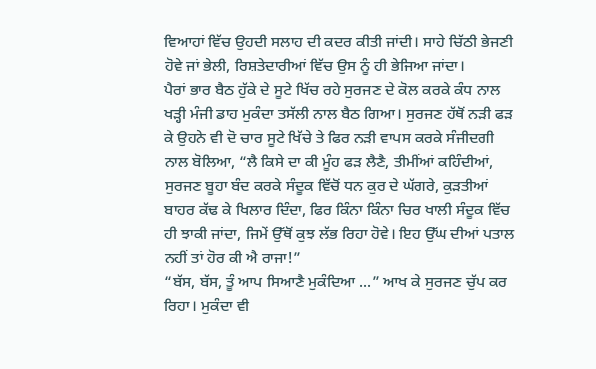ਵਿਆਹਾਂ ਵਿੱਚ ਉਹਦੀ ਸਲਾਹ ਦੀ ਕਦਰ ਕੀਤੀ ਜਾਂਦੀ। ਸਾਹੇ ਚਿੱਠੀ ਭੇਜਣੀ ਹੋਵੇ ਜਾਂ ਭੇਲੀ, ਰਿਸ਼ਤੇਦਾਰੀਆਂ ਵਿੱਚ ਉਸ ਨੂੰ ਹੀ ਭੇਜਿਆ ਜਾਂਦਾ।
ਪੈਰਾਂ ਭਾਰ ਬੈਠ ਹੁੱਕੇ ਦੇ ਸੂਟੇ ਖਿੱਚ ਰਹੇ ਸੁਰਜਣ ਦੇ ਕੋਲ ਕਰਕੇ ਕੰਧ ਨਾਲ ਖੜ੍ਹੀ ਮੰਜੀ ਡਾਹ ਮੁਕੰਦਾ ਤਸੱਲੀ ਨਾਲ ਬੈਠ ਗਿਆ। ਸੁਰਜਣ ਹੱਥੋਂ ਨੜੀ ਫੜ ਕੇ ਉਹਨੇ ਵੀ ਦੋ ਚਾਰ ਸੂਟੇ ਖਿੱਚੇ ਤੇ ਫਿਰ ਨੜੀ ਵਾਪਸ ਕਰਕੇ ਸੰਜੀਦਗੀ ਨਾਲ ਬੋਲਿਆ, “ਲੈ ਕਿਸੇ ਦਾ ਕੀ ਮੂੰਹ ਫੜ ਲੈਣੈ, ਤੀਮੀਂਆਂ ਕਹਿੰਦੀਆਂ, ਸੁਰਜਣ ਬੂਹਾ ਬੰਦ ਕਰਕੇ ਸੰਦੂਕ ਵਿੱਚੋਂ ਧਨ ਕੁਰ ਦੇ ਘੱਗਰੇ, ਕੁੜਤੀਆਂ ਬਾਹਰ ਕੱਢ ਕੇ ਖਿਲਾਰ ਦਿੰਦਾ, ਫਿਰ ਕਿੰਨਾ ਕਿੰਨਾ ਚਿਰ ਖਾਲੀ ਸੰਦੂਕ ਵਿੱਚ ਹੀ ਝਾਕੀ ਜਾਂਦਾ, ਜਿਮੇਂ ਉੱਥੋਂ ਕੁਝ ਲੱਭ ਰਿਹਾ ਹੋਵੇ। ਇਹ ਉੱਘ ਦੀਆਂ ਪਤਾਲ ਨਹੀਂ ਤਾਂ ਹੋਰ ਕੀ ਐ ਰਾਜਾ!”
“ਬੱਸ, ਬੱਸ, ਤੂੰ ਆਪ ਸਿਆਣੈ ਮੁਕੰਦਿਆ ...” ਆਖ ਕੇ ਸੁਰਜਣ ਚੁੱਪ ਕਰ ਰਿਹਾ। ਮੁਕੰਦਾ ਵੀ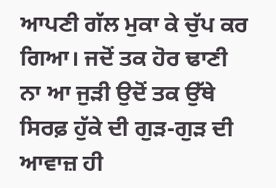ਆਪਣੀ ਗੱਲ ਮੁਕਾ ਕੇ ਚੁੱਪ ਕਰ ਗਿਆ। ਜਦੋਂ ਤਕ ਹੋਰ ਢਾਣੀ ਨਾ ਆ ਜੁੜੀ ਉਦੋਂ ਤਕ ਉੱਥੇ ਸਿਰਫ਼ ਹੁੱਕੇ ਦੀ ਗੁੜ-ਗੁੜ ਦੀ ਆਵਾਜ਼ ਹੀ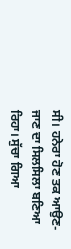ਸੀ। ਹਨੇਰਾ ਹੋਣ ਤਕ ਆਉਣ-ਜਾਣ ਦਾ ਸਿਲਸਿਲਾ ਬਣਿਆ ਰਿਹਾ। ਸੁੱਚਾ ਗਿਆ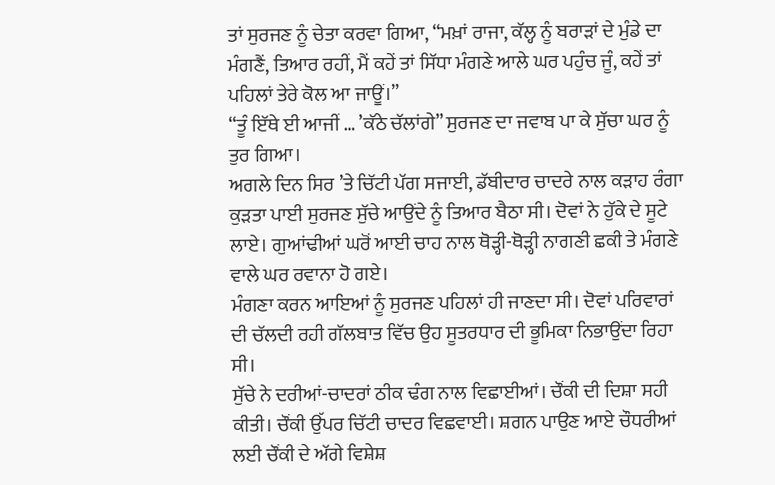ਤਾਂ ਸੁਰਜਣ ਨੂੰ ਚੇਤਾ ਕਰਵਾ ਗਿਆ, “ਮਖ਼ਾਂ ਰਾਜਾ, ਕੱਲ੍ਹ ਨੂੰ ਬਰਾੜਾਂ ਦੇ ਮੁੰਡੇ ਦਾ ਮੰਗਣੈਂ, ਤਿਆਰ ਰਹੀਂ, ਮੈਂ ਕਹੇਂ ਤਾਂ ਸਿੱਧਾ ਮੰਗਣੇ ਆਲੇ ਘਰ ਪਹੁੰਚ ਜੂੰ, ਕਹੇਂ ਤਾਂ ਪਹਿਲਾਂ ਤੇਰੇ ਕੋਲ ਆ ਜਾਊਂ।”
“ਤੂੰ ਇੱਥੇ ਈ ਆਜੀਂ … ’ਕੱਠੇ ਚੱਲਾਂਗੇ” ਸੁਰਜਣ ਦਾ ਜਵਾਬ ਪਾ ਕੇ ਸੁੱਚਾ ਘਰ ਨੂੰ ਤੁਰ ਗਿਆ।
ਅਗਲੇ ਦਿਨ ਸਿਰ ’ਤੇ ਚਿੱਟੀ ਪੱਗ ਸਜਾਈ, ਡੱਬੀਦਾਰ ਚਾਦਰੇ ਨਾਲ ਕੜਾਹ ਰੰਗਾ ਕੁੜਤਾ ਪਾਈ ਸੁਰਜਣ ਸੁੱਚੇ ਆਉਂਦੇ ਨੂੰ ਤਿਆਰ ਬੈਠਾ ਸੀ। ਦੋਵਾਂ ਨੇ ਹੁੱਕੇ ਦੇ ਸੂਟੇ ਲਾਏ। ਗੁਆਂਢੀਆਂ ਘਰੋਂ ਆਈ ਚਾਹ ਨਾਲ ਥੋੜ੍ਹੀ-ਥੋੜ੍ਹੀ ਨਾਗਣੀ ਛਕੀ ਤੇ ਮੰਗਣੇ ਵਾਲੇ ਘਰ ਰਵਾਨਾ ਹੋ ਗਏ।
ਮੰਗਣਾ ਕਰਨ ਆਇਆਂ ਨੂੰ ਸੁਰਜਣ ਪਹਿਲਾਂ ਹੀ ਜਾਣਦਾ ਸੀ। ਦੋਵਾਂ ਪਰਿਵਾਰਾਂ ਦੀ ਚੱਲਦੀ ਰਹੀ ਗੱਲਬਾਤ ਵਿੱਚ ਉਹ ਸੂਤਰਧਾਰ ਦੀ ਭੂਮਿਕਾ ਨਿਭਾਉਂਦਾ ਰਿਹਾ ਸੀ।
ਸੁੱਚੇ ਨੇ ਦਰੀਆਂ-ਚਾਦਰਾਂ ਠੀਕ ਢੰਗ ਨਾਲ ਵਿਛਾਈਆਂ। ਚੌਂਕੀ ਦੀ ਦਿਸ਼ਾ ਸਹੀ ਕੀਤੀ। ਚੌਂਕੀ ਉੱਪਰ ਚਿੱਟੀ ਚਾਦਰ ਵਿਛਵਾਈ। ਸ਼ਗਨ ਪਾਉਣ ਆਏ ਚੌਧਰੀਆਂ ਲਈ ਚੌਂਕੀ ਦੇ ਅੱਗੇ ਵਿਸ਼ੇਸ਼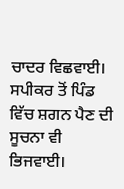ਚਾਦਰ ਵਿਛਵਾਈ। ਸਪੀਕਰ ਤੋਂ ਪਿੰਡ ਵਿੱਚ ਸ਼ਗਨ ਪੈਣ ਦੀ ਸੂਚਨਾ ਵੀ ਭਿਜਵਾਈ।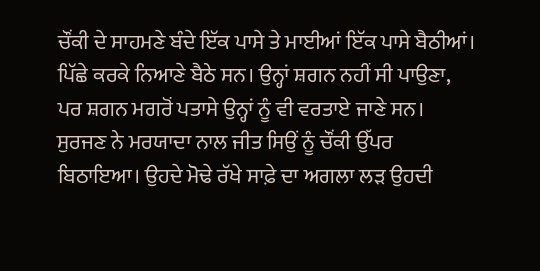ਚੌਂਕੀ ਦੇ ਸਾਹਮਣੇ ਬੰਦੇ ਇੱਕ ਪਾਸੇ ਤੇ ਮਾਈਆਂ ਇੱਕ ਪਾਸੇ ਬੈਠੀਆਂ। ਪਿੱਛੇ ਕਰਕੇ ਨਿਆਣੇ ਬੈਠੇ ਸਨ। ਉਨ੍ਹਾਂ ਸ਼ਗਨ ਨਹੀਂ ਸੀ ਪਾਉਣਾ, ਪਰ ਸ਼ਗਨ ਮਗਰੋਂ ਪਤਾਸੇ ਉਨ੍ਹਾਂ ਨੂੰ ਵੀ ਵਰਤਾਏ ਜਾਣੇ ਸਨ।
ਸੁਰਜਣ ਨੇ ਮਰਯਾਦਾ ਨਾਲ ਜੀਤ ਸਿਉਂ ਨੂੰ ਚੌਂਕੀ ਉੱਪਰ ਬਿਠਾਇਆ। ਉਹਦੇ ਮੋਢੇ ਰੱਖੇ ਸਾਫ਼ੇ ਦਾ ਅਗਲਾ ਲੜ ਉਹਦੀ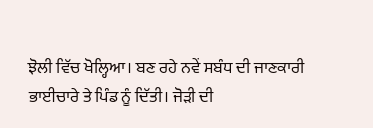ਝੋਲੀ ਵਿੱਚ ਖੋਲ੍ਹਿਆ। ਬਣ ਰਹੇ ਨਵੇਂ ਸਬੰਧ ਦੀ ਜਾਣਕਾਰੀ ਭਾਈਚਾਰੇ ਤੇ ਪਿੰਡ ਨੂੰ ਦਿੱਤੀ। ਜੋੜੀ ਦੀ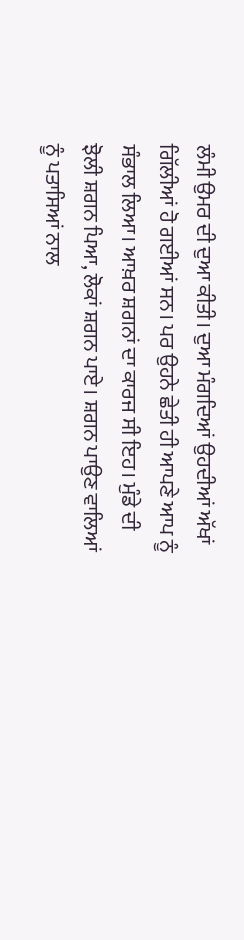ਲੰਮੀ ਉਮਰ ਦੀ ਦੁਆ ਕੀਤੀ। ਦੁਆ ਮੰਗਦਿਆਂ ਉਹਦੀਆਂ ਅੱਖਾਂ ਗਿੱਲੀਆਂ ਹੋ ਗਈਆਂ ਸਨ। ਪਰ ਉਹਨੇ ਛੇਤੀ ਹੀ ਆਪਣੇ ਆਪ ਨੂੰ ਸੰਭਾਲ ਲਿਆ। ਆਖ਼ਰ ਸ਼ਗਨਾਂ ਦਾ ਕਾਰਜ ਸੀ ਇਹ। ਮੁੰਡੇ ਦੀ ਝੋਲੀ ਸ਼ਗਨ ਪਿਆ, ਲੋਕਾਂ ਸ਼ਗਨ ਪਾਏ। ਸ਼ਗਨ ਪਾਉਣ ਵਾਲਿਆਂ ਨੂੰ ਪਤਾਸਿਆਂ ਨਾਲ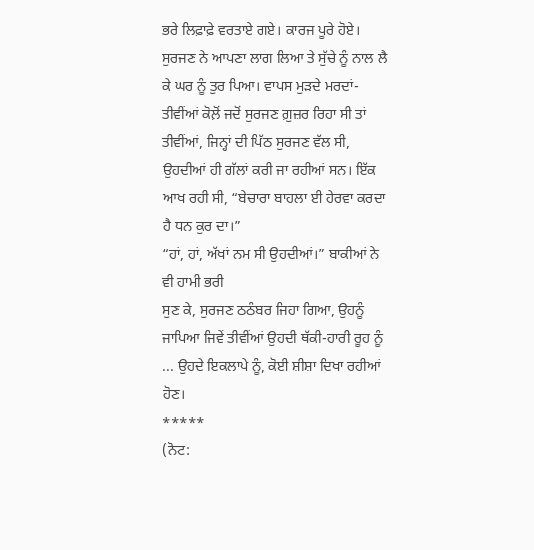ਭਰੇ ਲਿਫ਼ਾਫ਼ੇ ਵਰਤਾਏ ਗਏ। ਕਾਰਜ ਪੂਰੇ ਹੋਏ। ਸੁਰਜਣ ਨੇ ਆਪਣਾ ਲਾਗ ਲਿਆ ਤੇ ਸੁੱਚੇ ਨੂੰ ਨਾਲ ਲੈ ਕੇ ਘਰ ਨੂੰ ਤੁਰ ਪਿਆ। ਵਾਪਸ ਮੁੜਦੇ ਮਰਦਾਂ-ਤੀਵੀਂਆਂ ਕੋਲ਼ੋਂ ਜਦੋਂ ਸੁਰਜਣ ਗ਼ੁਜ਼ਰ ਰਿਹਾ ਸੀ ਤਾਂ ਤੀਵੀਂਆਂ, ਜਿਨ੍ਹਾਂ ਦੀ ਪਿੱਠ ਸੁਰਜਣ ਵੱਲ ਸੀ, ਉਹਦੀਆਂ ਹੀ ਗੱਲਾਂ ਕਰੀ ਜਾ ਰਹੀਆਂ ਸਨ। ਇੱਕ ਆਖ ਰਹੀ ਸੀ, “ਬੇਚਾਰਾ ਬਾਹਲਾ ਈ ਹੇਰਵਾ ਕਰਦਾ ਹੈ ਧਨ ਕੁਰ ਦਾ।”
“ਹਾਂ, ਹਾਂ, ਅੱਖਾਂ ਨਮ ਸੀ ਉਹਦੀਆਂ।” ਬਾਕੀਆਂ ਨੇ ਵੀ ਹਾਮੀ ਭਰੀ
ਸੁਣ ਕੇ, ਸੁਰਜਣ ਠਠੰਬਰ ਜਿਹਾ ਗਿਆ, ਉਹਨੂੰ ਜਾਪਿਆ ਜਿਵੇਂ ਤੀਵੀਂਆਂ ਉਹਦੀ ਥੱਕੀ-ਹਾਰੀ ਰੂਹ ਨੂੰ ... ਉਹਦੇ ਇਕਲਾਪੇ ਨੂੰ, ਕੋਈ ਸ਼ੀਸ਼ਾ ਦਿਖਾ ਰਹੀਆਂ ਹੋਣ।
*****
(ਨੋਟ: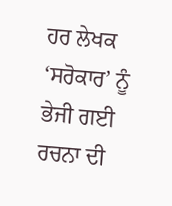ਹਰ ਲੇਖਕ ‘ਸਰੋਕਾਰ’ ਨੂੰ ਭੇਜੀ ਗਈ ਰਚਨਾ ਦੀ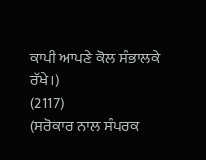ਕਾਪੀ ਆਪਣੇ ਕੋਲ ਸੰਭਾਲਕੇ ਰੱਖੇ।)
(2117)
(ਸਰੋਕਾਰ ਨਾਲ ਸੰਪਰਕ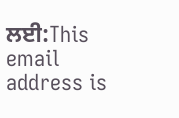ਲਈ:This email address is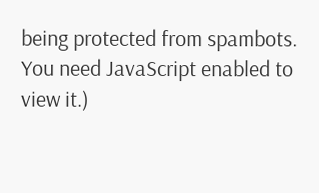being protected from spambots. You need JavaScript enabled to view it.)